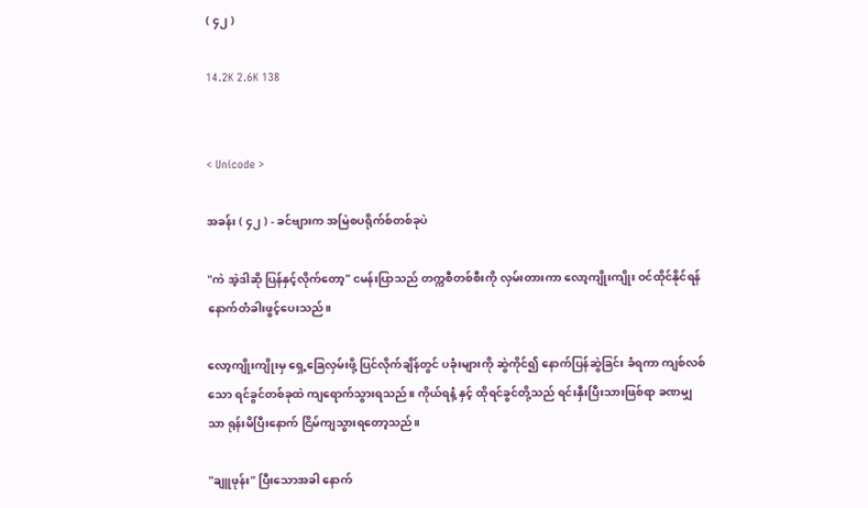( ၄၂ )

14.2K 2.6K 138


< Unicode >

အခန်း ( ၄၂ ) - ခင်ဗျားက အမြဲစပရိုက်စ်တစ်ခုပဲ

"ကဲ အဲ့ဒါဆို ပြန်နှင့်လိုက်တော့" ငမန်းပြာသည် တက္ကစီတစ်စီးကို လှမ်းတားကာ လော့ကျိုးကျိုး ဝင်ထိုင်နိုင်ရန် နောက်တံခါးဖွင့်ပေးသည်။

လော့ကျိုးကျိုးမှ ရှေ့ခြေလှမ်းဖို့ ပြင်လိုက်ချိန်တွင် ပခုံးများကို ဆွဲကိုင်၍ နောက်ပြန်ဆွဲခြင်း ခံရကာ ကျစ်လစ်သော ရင်ခွင်တစ်ခုထဲ ကျရောက်သွားရသည်။ ကိုယ်ရနံ့ နှင့် ထိုရင်ခွင်တို့သည် ရင်းနှီးပြီးသားဖြစ်ရာ ခဏမျှသာ ရုန်းမိပြီးနောက် ငြိမ်ကျသွားရတော့သည်။

"ချူဖုန်း" ပြီးသောအခါ နောက်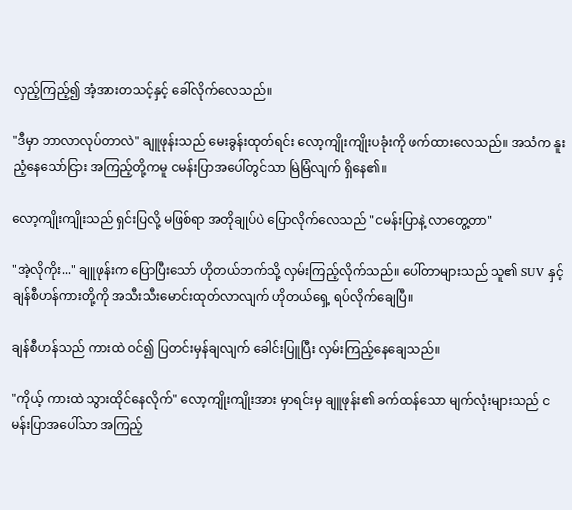လှည့်ကြည့်၍ အံ့အားတသင့်နှင့် ခေါ်လိုက်လေသည်။

"ဒီမှာ ဘာလာလုပ်တာလဲ" ချူဖုန်းသည် မေးခွန်းထုတ်ရင်း လော့ကျိုးကျိုးပခုံးကို ဖက်ထားလေသည်။ အသံက နူးညံ့နေသော်ငြား အကြည့်တို့ကမူ ငမန်းပြာအပေါ်တွင်သာ မြဲမြံလျက် ရှိနေ၏။

လော့ကျိုးကျိုးသည် ရှင်းပြလို့ မဖြစ်ရာ အတိုချုပ်ပဲ ပြောလိုက်လေသည် "ငမန်းပြာနဲ့ လာတွေ့တာ"

"အဲ့လိုကိုး..." ချူဖုန်းက ပြောပြီးသော် ဟိုတယ်ဘက်သို့ လှမ်းကြည့်လိုက်သည်။ ပေါ်တာများသည် သူ၏ SUV နှင့် ချန်စီဟန်ကားတို့ကို အသီးသီးမောင်းထုတ်လာလျက် ဟိုတယ်ရှေ့ ရပ်လိုက်ချေပြီ။

ချန်စီဟန်သည် ကားထဲ ဝင်၍ ပြတင်းမှန်ချလျက် ခေါင်းပြူပြီး လှမ်းကြည့်နေချေသည်။

"ကိုယ့် ကားထဲ သွားထိုင်နေလိုက်" လော့ကျိုးကျိုးအား မှာရင်းမှ ချူဖုန်း၏ ခက်ထန်သော မျက်လုံးများသည် ငမန်းပြာအပေါ်သာ အကြည့်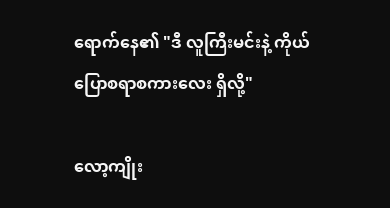ရောက်နေ၏ "ဒီ လူကြီးမင်းနဲ့ ကိုယ် ပြောစရာစကားလေး ရှိလို့"

လော့ကျိုး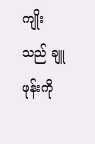ကျိုးသည် ချူဖုန်းကို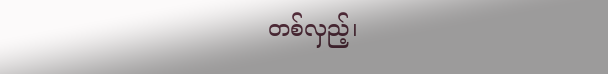တစ်လှည့်၊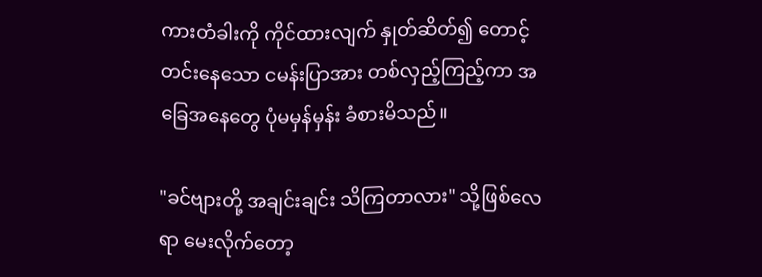ကားတံခါးကို ကိုင်ထားလျက် နှုတ်ဆိတ်၍ တောင့်တင်းနေသော ငမန်းပြာအား တစ်လှည့်ကြည့်ကာ အခြေအနေတွေ ပုံမမှန်မှန်း ခံစားမိသည်။

"ခင်ဗျားတို့ အချင်းချင်း သိကြတာလား" သို့ဖြစ်လေရာ မေးလိုက်တော့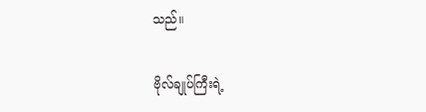သည်။

ဗိုလ်ချုပ်ကြီးရဲ့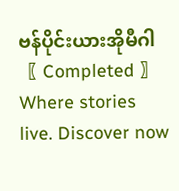ဗန်ပိုင်းယားအိုမီဂါ〖 Completed 〗Where stories live. Discover now